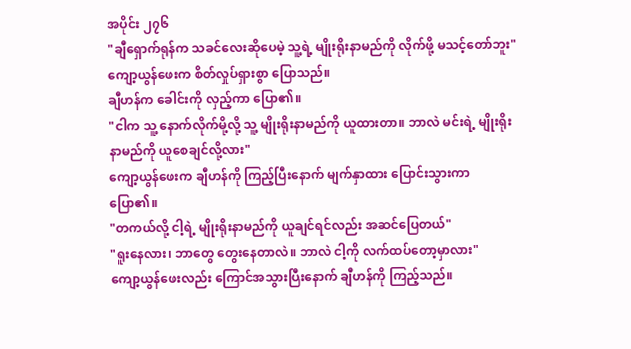အပိုင်း ၂၇၆
"ချီရှောက်ရုန်က သခင်လေးဆိုပေမဲ့ သူ့ရဲ့ မျိုးရိုးနာမည်ကို လိုက်ဖို့ မသင့်တော်ဘူး"
ကျော့ယွန်ဖေးက စိတ်လှုပ်ရှားစွာ ပြောသည်။
ချီဟန်က ခေါင်းကို လှည့်ကာ ပြော၏။
"ငါက သူ့ နောက်လိုက်မို့လို့ သူ့ မျိုးရိုးနာမည်ကို ယူထားတာ။ ဘာလဲ မင်းရဲ့ မျိုးရိုးနာမည်ကို ယူစေချင်လို့လား"
ကျော့ယွန်ဖေးက ချီဟန်ကို ကြည့်ပြီးနောက် မျက်နှာထား ပြောင်းသွားကာ ပြော၏။
"တကယ်လို့ ငါ့ရဲ့ မျိုးရိုးနာမည်ကို ယူချင်ရင်လည်း အဆင်ပြေတယ်"
"ရူးနေလား၊ ဘာတွေ တွေးနေတာလဲ။ ဘာလဲ ငါ့ကို လက်ထပ်တော့မှာလား"
ကျော့ယွန်ဖေးလည်း ကြောင်အသွားပြီးနောက် ချီဟန်ကို ကြည့်သည်။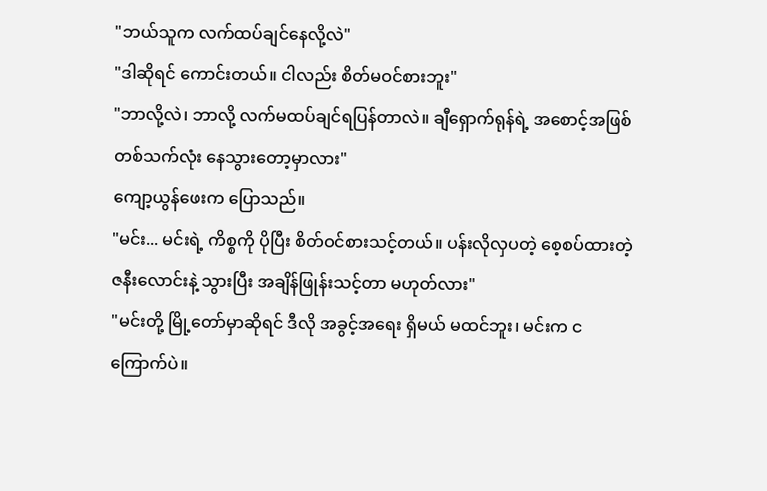"ဘယ်သူက လက်ထပ်ချင်နေလို့လဲ"
"ဒါဆိုရင် ကောင်းတယ်။ ငါလည်း စိတ်မဝင်စားဘူး"
"ဘာလို့လဲ၊ ဘာလို့ လက်မထပ်ချင်ရပြန်တာလဲ။ ချီရှောက်ရုန်ရဲ့ အစောင့်အဖြစ် တစ်သက်လုံး နေသွားတော့မှာလား"
ကျော့ယွန်ဖေးက ပြောသည်။
"မင်း... မင်းရဲ့ ကိစ္စကို ပိုပြီး စိတ်ဝင်စားသင့်တယ်။ ပန်းလိုလှပတဲ့ စေ့စပ်ထားတဲ့ ဇနီးလောင်းနဲ့ သွားပြီး အချိန်ဖြုန်းသင့်တာ မဟုတ်လား"
"မင်းတို့ မြို့တော်မှာဆိုရင် ဒီလို အခွင့်အရေး ရှိမယ် မထင်ဘူး၊ မင်းက ငကြောက်ပဲ။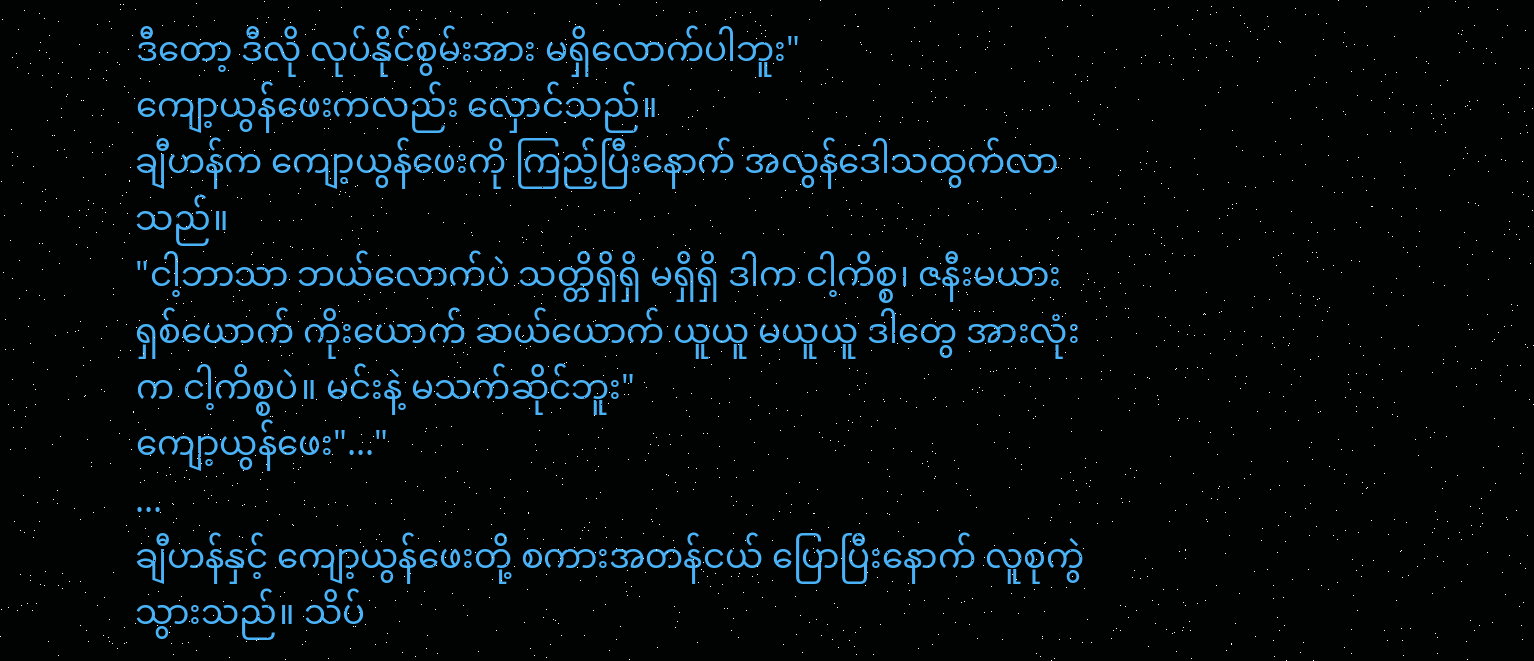ဒီတော့ ဒီလို လုပ်နိုင်စွမ်းအား မရှိလောက်ပါဘူး"
ကျော့ယွန်ဖေးကလည်း လှောင်သည်။
ချီဟန်က ကျော့ယွန်ဖေးကို ကြည့်ပြီးနောက် အလွန်ဒေါသထွက်လာသည်။
"ငါ့ဘာသာ ဘယ်လောက်ပဲ သတ္တိရှိရှိ မရှိရှိ ဒါက ငါ့ကိစ္စ၊ ဇနီးမယား ရှစ်ယောက် ကိုးယောက် ဆယ်ယောက် ယူယူ မယူယူ ဒါတွေ အားလုံးက ငါ့ကိစ္စပဲ။ မင်းနဲ့ မသက်ဆိုင်ဘူး"
ကျော့ယွန်ဖေး"..."
...
ချီဟန်နှင့် ကျော့ယွန်ဖေးတို့ စကားအတန်ငယ် ပြောပြီးနောက် လူစုကွဲသွားသည်။ သိပ်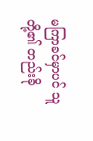မကြာခင်မှာပင် သူတို့၏ တည်းခို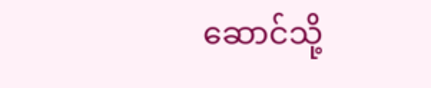ဆောင်သို့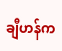ချီဟန်က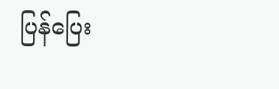ပြန်ပြေး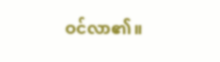ဝင်လာ၏။